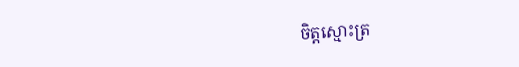ចិត្តស្មោះត្រ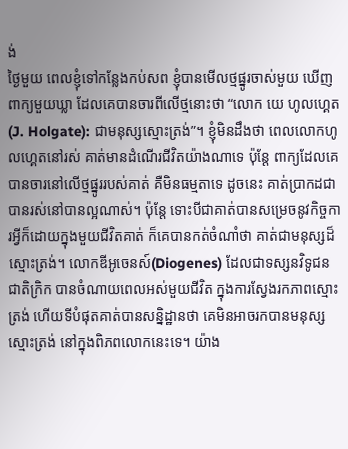ង់
ថ្ងៃមួយ ពេលខ្ញុំទៅកន្លែងកប់សព ខ្ញុំបានមើលថ្មផ្នូរចាស់មួយ ឃើញពាក្យមួយឃ្លា ដែលគេបានចារពីលើថ្មនោះថា “លោក យេ ហូលហ្គេត(J. Holgate): ជាមនុស្សស្មោះត្រង់”។ ខ្ញុំមិនដឹងថា ពេលលោកហូលហ្គេតនៅរស់ គាត់មានដំណើរជីវិតយ៉ាងណាទេ ប៉ុន្តែ ពាក្យដែលគេបានចារនៅលើថ្មផ្នូររបស់គាត់ គឺមិនធម្មតាទេ ដូចនេះ គាត់ប្រាកដជាបានរស់នៅបានល្អណាស់។ ប៉ុន្តែ ទោះបីជាគាត់បានសម្រេចនូវកិច្ចការអ្វីក៏ដោយក្នុងមួយជីវិតគាត់ ក៏គេបានកត់ចំណាំថា គាត់ជាមនុស្សដ៏ស្មោះត្រង់។ លោកឌីអូចេនស៍(Diogenes) ដែលជាទស្សនវិទូជនជាតិក្រិក បានចំណាយពេលអស់មួយជីវិត ក្នុងការស្វែងរកភាពស្មោះត្រង់ ហើយទីបំផុតគាត់បានសន្និដ្ឋានថា គេមិនអាចរកបានមនុស្សស្មោះត្រង់ នៅក្នុងពិភពលោកនេះទេ។ យ៉ាង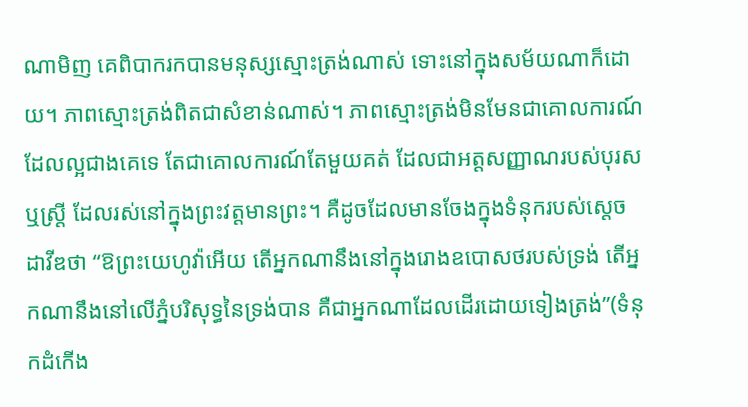ណាមិញ គេពិបាករកបានមនុស្សស្មោះត្រង់ណាស់ ទោះនៅក្នុងសម័យណាក៏ដោយ។ ភាពស្មោះត្រង់ពិតជាសំខាន់ណាស់។ ភាពស្មោះត្រង់មិនមែនជាគោលការណ៍ដែលល្អជាងគេទេ តែជាគោលការណ៍តែមួយគត់ ដែលជាអត្តសញ្ញាណរបស់បុរសឬស្ត្រី ដែលរស់នៅក្នុងព្រះវត្តមានព្រះ។ គឺដូចដែលមានចែងក្នុងទំនុករបស់ស្តេចដាវីឌថា “ឱព្រះយេហូវ៉ាអើយ តើអ្នកណានឹងនៅក្នុងរោងឧបោសថរបស់ទ្រង់ តើអ្នកណានឹងនៅលើភ្នំបរិសុទ្ធនៃទ្រង់បាន គឺជាអ្នកណាដែលដើរដោយទៀងត្រង់”(ទំនុកដំកើង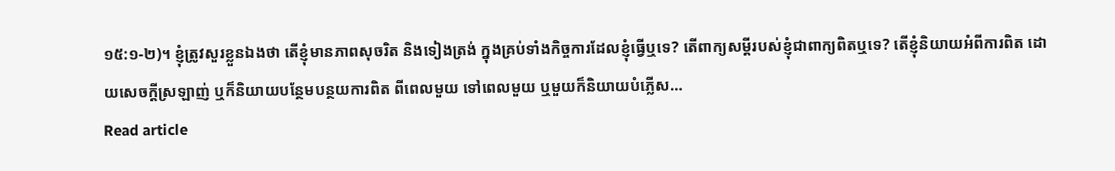១៥:១-២)។ ខ្ញុំត្រូវសួរខ្លួនឯងថា តើខ្ញុំមានភាពសុចរិត និងទៀងត្រង់ ក្នុងគ្រប់ទាំងកិច្ចការដែលខ្ញុំធ្វើឬទេ? តើពាក្យសម្តីរបស់ខ្ញុំជាពាក្យពិតឬទេ? តើខ្ញុំនិយាយអំពីការពិត ដោយសេចក្តីស្រឡាញ់ ឬក៏និយាយបន្ថែមបន្ថយការពិត ពីពេលមួយ ទៅពេលមួយ ឬមួយក៏និយាយបំភ្លើស…
Read article